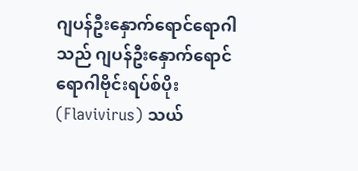ဂျပန်ဦးနှောက်ရောင်ရောဂါသည် ဂျပန်ဦးနှောက်ရောင်ရောဂါဗိုင်းရပ်စ်ပိုး (Flavivirus) သယ်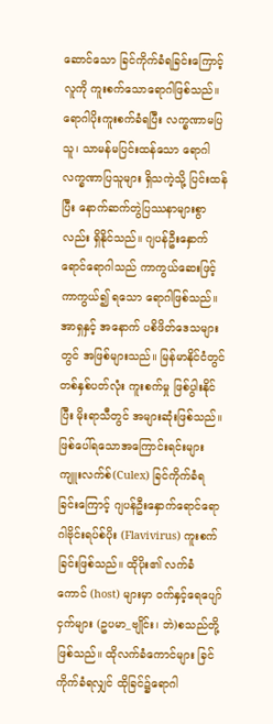ဆောင်သော ခြင်ကိုက်ခံရခြင်းကြောင့် လူကို ကူးစက်သောရောဂါဖြစ်သည်။ ရောဂါပိုးကူးစက်ခံရပြီး လက္ခဏာမပြသူ၊ သာမန်မပြင်းထန်သော ရောဂါလက္ခဏာပြသူများ ရှိသကဲ့သို့ ပြင်းထန်ပြီး နောက်ဆက်တွဲပြဿနာများစွာလည်း ရှိနိုင်သည်။ ဂျပန်ဦးနှောက်ရောင်ရောဂါသည် ကာကွယ်ဆေးဖြင့် ကာကွယ်၍ ရသော ရောဂါဖြစ်သည်။ အာရှနှင့် အနောက် ပစိဖိတ်ဒေသများတွင် အဖြစ်များသည်။ မြန်မာနိုင်ငံတွင် တစ်နှစ်ပတ်လုံး ကူးစက်မှု ဖြစ်ပွါးနိုင်ပြီး မိုးရာသီတွင် အများဆုံးဖြစ်သည်။
ဖြစ်ပေါ်ရသောအကြောင်းရင်းများ
ကျူးလက်စ်(Culex) ခြင်ကိုက်ခံရခြင်းကြောင့် ဂျပန်ဦးနှောက်ရောင်ရောဂါဗိုင်းရပ်စ်ပိုး (Flavivirus) ကူးစက်ခြင်းဖြစ်သည်။ ထိုပိုး၏ လက်ခံကောင် (host) များမှာ ဝက်နှင့်ရေပျော်ငှက်များ (ဥပမာ_ဗျိုင်း၊ ဘဲ)စသည်တို့ဖြစ်သည်။ ထိုလက်ခံကောင်များ ခြင်ကိုက်ခံရလျှင် ထိုခြင်၌ရောဂါ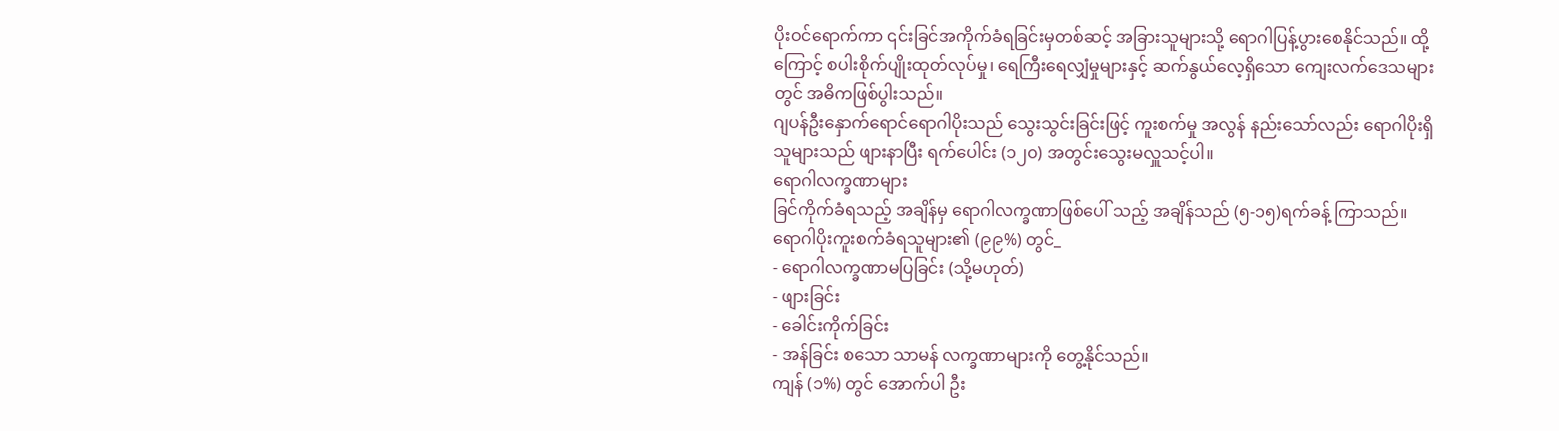ပိုးဝင်ရောက်ကာ ၎င်းခြင်အကိုက်ခံရခြင်းမှတစ်ဆင့် အခြားသူများသို့ ရောဂါပြန့်ပွားစေနိုင်သည်။ ထို့ကြောင့် စပါးစိုက်ပျိုးထုတ်လုပ်မှု၊ ရေကြီးရေလျှံမှုများနှင့် ဆက်နွယ်လေ့ရှိသော ကျေးလက်ဒေသများတွင် အဓိကဖြစ်ပွါးသည်။
ဂျပန်ဦးနှောက်ရောင်ရောဂါပိုးသည် သွေးသွင်းခြင်းဖြင့် ကူးစက်မှု အလွန် နည်းသော်လည်း ရောဂါပိုးရှိသူများသည် ဖျားနာပြီး ရက်ပေါင်း (၁၂၀) အတွင်းသွေးမလှူသင့်ပါ။
ရောဂါလက္ခဏာများ
ခြင်ကိုက်ခံရသည့် အချိန်မှ ရောဂါလက္ခဏာဖြစ်ပေါ် သည့် အချိန်သည် (၅-၁၅)ရက်ခန့် ကြာသည်။
ရောဂါပိုးကူးစက်ခံရသူများ၏ (၉၉%) တွင်_
- ရောဂါလက္ခဏာမပြခြင်း (သို့မဟုတ်)
- ဖျားခြင်း
- ခေါင်းကိုက်ခြင်း
- အန်ခြင်း စသော သာမန် လက္ခဏာများကို တွေ့နိုင်သည်။
ကျန် (၁%) တွင် အောက်ပါ ဦး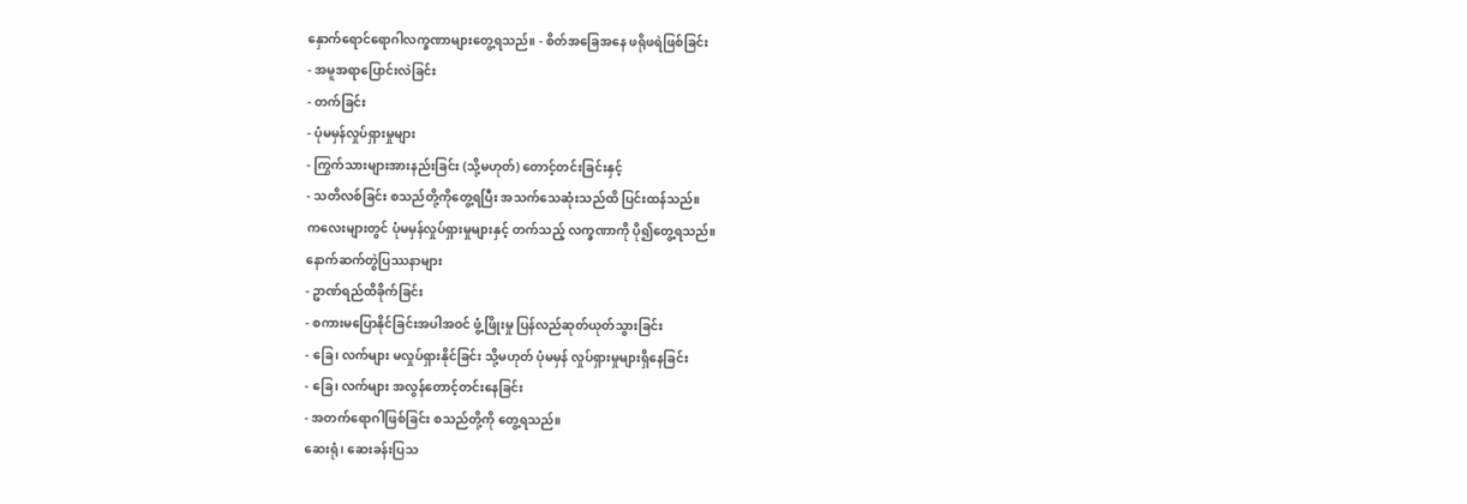နှောက်ရောင်ရောဂါလက္ခဏာများတွေ့ရသည်။ - စိတ်အခြေအနေ ဖရိုဖရဲဖြစ်ခြင်း
- အမူအရာပြောင်းလဲခြင်း
- တက်ခြင်း
- ပုံမမှန်လှုပ်ရှားမှုများ
- ကြွက်သားများအားနည်းခြင်း (သို့မဟုတ်) တောင့်တင်းခြင်းနှင့်
- သတိလစ်ခြင်း စသည်တို့ကိုတွေ့ရပြီး အသက်သေဆုံးသည်ထိ ပြင်းထန်သည်။
ကလေးများတွင် ပုံမမှန်လှုပ်ရှားမှုများနှင့် တက်သည့် လက္ခဏာကို ပို၍တွေ့ရသည်။
နောက်ဆက်တွဲပြဿနာများ
- ဥာဏ်ရည်ထိခိုက်ခြင်း
- စကားမပြောနိုင်ခြင်းအပါအဝင် ဖွံ့ဖြိုးမှု ပြန်လည်ဆုတ်ယုတ်သွားခြင်း
- ခြေ၊ လက်များ မလှုပ်ရှားနိုင်ခြင်း သို့မဟုတ် ပုံမမှန် လှုပ်ရှားမှုများရှိနေခြင်း
- ခြေ၊ လက်များ အလွန်တောင့်တင်းနေခြင်း
- အတက်ရောဂါဖြစ်ခြင်း စသည်တို့ကို တွေ့ရသည်။
ဆေးရုံ၊ ဆေးခန်းပြသ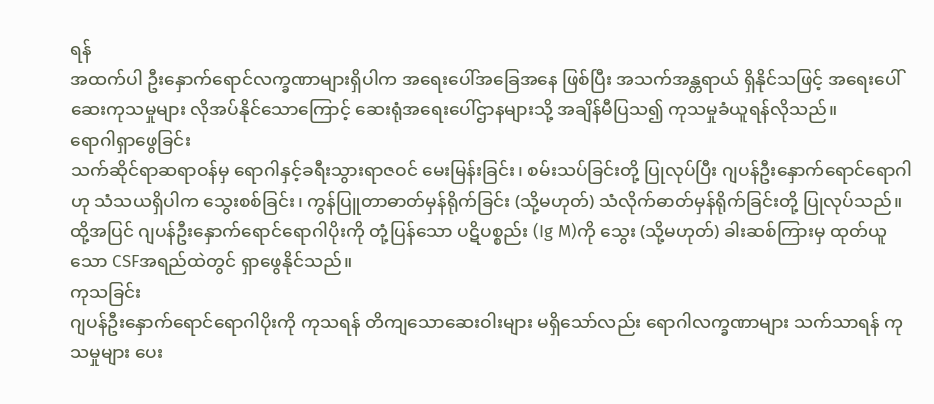ရန်
အထက်ပါ ဦးနှောက်ရောင်လက္ခဏာများရှိပါက အရေးပေါ်အခြေအနေ ဖြစ်ပြီး အသက်အန္တရာယ် ရှိနိုင်သဖြင့် အရေးပေါ်ဆေးကုသမှုများ လိုအပ်နိုင်သောကြောင့် ဆေးရုံအရေးပေါ်ဌာနများသို့ အချိန်မီပြသ၍ ကုသမှုခံယူရန်လိုသည်။
ရောဂါရှာဖွေခြင်း
သက်ဆိုင်ရာဆရာဝန်မှ ရောဂါနှင့်ခရီးသွားရာဇဝင် မေးမြန်းခြင်း၊ စမ်းသပ်ခြင်းတို့ ပြုလုပ်ပြီး ဂျပန်ဦးနှောက်ရောင်ရောဂါဟု သံသယရှိပါက သွေးစစ်ခြင်း၊ ကွန်ပြူတာဓာတ်မှန်ရိုက်ခြင်း (သို့မဟုတ်) သံလိုက်ဓာတ်မှန်ရိုက်ခြင်းတို့ ပြုလုပ်သည်။ ထို့အပြင် ဂျပန်ဦးနှောက်ရောင်ရောဂါပိုးကို တုံ့ပြန်သော ပဋိပစ္စည်း (Ig M)ကို သွေး (သို့မဟုတ်) ခါးဆစ်ကြားမှ ထုတ်ယူသော CSFအရည်ထဲတွင် ရှာဖွေနိုင်သည်။
ကုသခြင်း
ဂျပန်ဦးနှောက်ရောင်ရောဂါပိုးကို ကုသရန် တိကျသောဆေးဝါးများ မရှိသော်လည်း ရောဂါလက္ခဏာများ သက်သာရန် ကုသမှုများ ပေး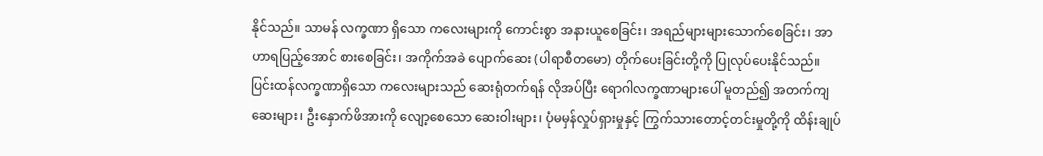နိုင်သည်။ သာမန် လက္ခဏာ ရှိသော ကလေးများကို ကောင်းစွာ အနားယူစေခြင်း၊ အရည်များများသောက်စေခြင်း၊ အာဟာရပြည့်အောင် စားစေခြင်း၊ အကိုက်အခဲ ပျောက်ဆေး (ပါရာစီတမော) တိုက်ပေးခြင်းတို့ကို ပြုလုပ်ပေးနိုင်သည်။ ပြင်းထန်လက္ခဏာရှိသော ကလေးများသည် ဆေးရုံတက်ရန် လိုအပ်ပြီး ရောဂါလက္ခဏာများပေါ် မူတည်၍ အတက်ကျဆေးများ၊ ဦးနှောက်ဖိအားကို လျော့စေသော ဆေးဝါးများ၊ ပုံမမှန်လှုပ်ရှားမှုနှင့် ကြွက်သားတောင့်တင်းမှုတို့ကို ထိန်းချုပ်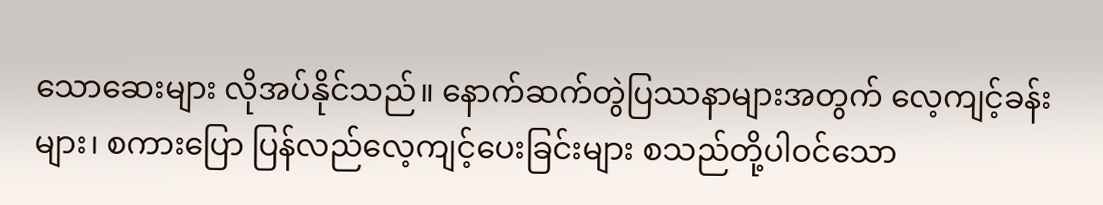သောဆေးများ လိုအပ်နိုင်သည်။ နောက်ဆက်တွဲပြဿနာများအတွက် လေ့ကျင့်ခန်းများ၊ စကားပြော ပြန်လည်လေ့ကျင့်ပေးခြင်းများ စသည်တို့ပါဝင်သော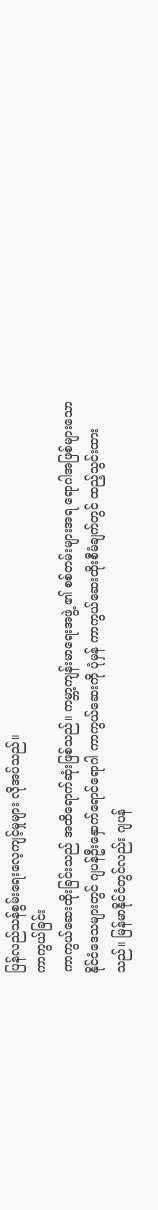ပြန်လည်သန်စွမ်းရေးလေ့ကျင့်မှုများ လိုအပ်သည်။
ကာကွယ်ခြင်း
ကာကွယ်ဆေးထိုးခြင်းသည် အထိရောက်ဆုံးဖြစ်သည်။ ကမ္ဘာ့ကျန်းမာရေးအဖွဲ့ ၏ စစ်တမ်းများအရ ရောဂါအဖြစ်များသော နိုင်ငံဒေသများတွင် ဂျပန်ဦးနှောက်ရောင်ရောဂါ ကာကွယ်ဆေးကို ပုံမှန် ကာကွယ်ဆေးထိုးစီမံချက်တွင် ထည့်သွင်းထားသည်။ မြန်မာနိုင်ငံတွင်လည်း ဂျပန်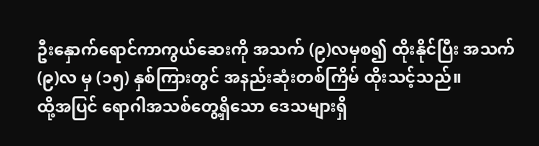ဦးနှောက်ရောင်ကာကွယ်ဆေးကို အသက် (၉)လမှစ၍ ထိုးနိုင်ပြီး အသက် (၉)လ မှ (၁၅) နှစ်ကြားတွင် အနည်းဆုံးတစ်ကြိမ် ထိုးသင့်သည်။
ထို့အပြင် ရောဂါအသစ်တွေ့ရှိသော ဒေသများရှိ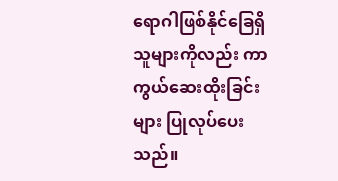ရောဂါဖြစ်နိုင်ခြေရှိသူများကိုလည်း ကာကွယ်ဆေးထိုးခြင်းများ ပြုလုပ်ပေးသည်။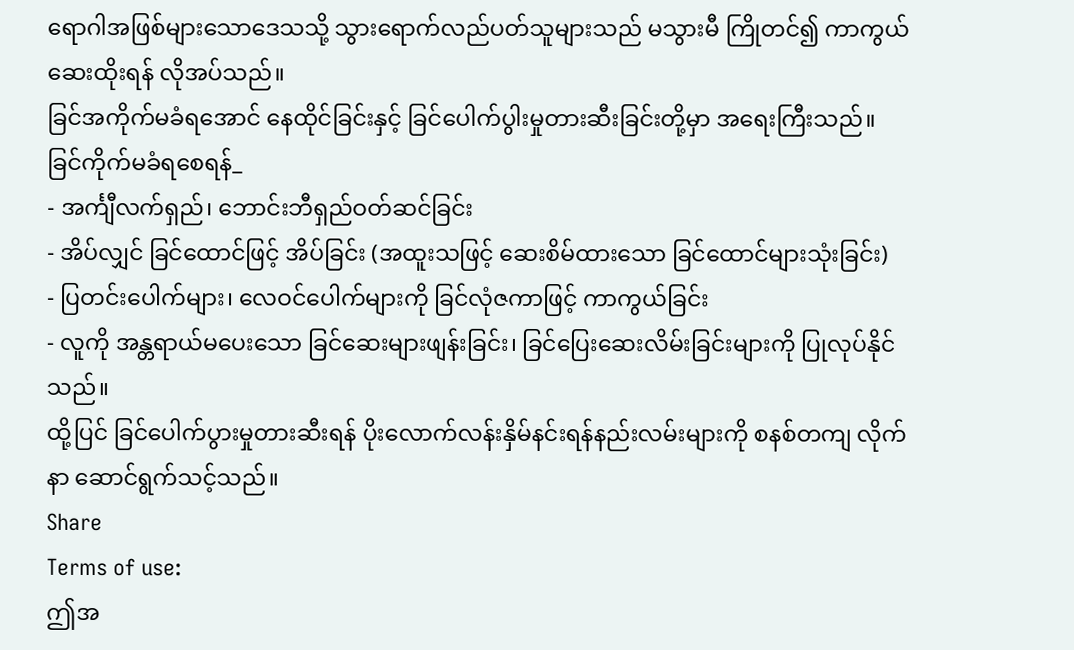ရောဂါအဖြစ်များသောဒေသသို့ သွားရောက်လည်ပတ်သူများသည် မသွားမီ ကြိုတင်၍ ကာကွယ်ဆေးထိုးရန် လိုအပ်သည်။
ခြင်အကိုက်မခံရအောင် နေထိုင်ခြင်းနှင့် ခြင်ပေါက်ပွါးမှုတားဆီးခြင်းတို့မှာ အရေးကြီးသည်။ ခြင်ကိုက်မခံရစေရန်_
- အင်္ကျီလက်ရှည်၊ ဘောင်းဘီရှည်ဝတ်ဆင်ခြင်း
- အိပ်လျှင် ခြင်ထောင်ဖြင့် အိပ်ခြင်း (အထူးသဖြင့် ဆေးစိမ်ထားသော ခြင်ထောင်များသုံးခြင်း)
- ပြတင်းပေါက်များ၊ လေဝင်ပေါက်များကို ခြင်လုံဇကာဖြင့် ကာကွယ်ခြင်း
- လူကို အန္တရာယ်မပေးသော ခြင်ဆေးများဖျန်းခြင်း၊ ခြင်ပြေးဆေးလိမ်းခြင်းများကို ပြုလုပ်နိုင်သည်။
ထို့ပြင် ခြင်ပေါက်ပွားမှုတားဆီးရန် ပိုးလောက်လန်းနှိမ်နင်းရန်နည်းလမ်းများကို စနစ်တကျ လိုက်နာ ဆောင်ရွက်သင့်သည်။
Share
Terms of use:
ဤအ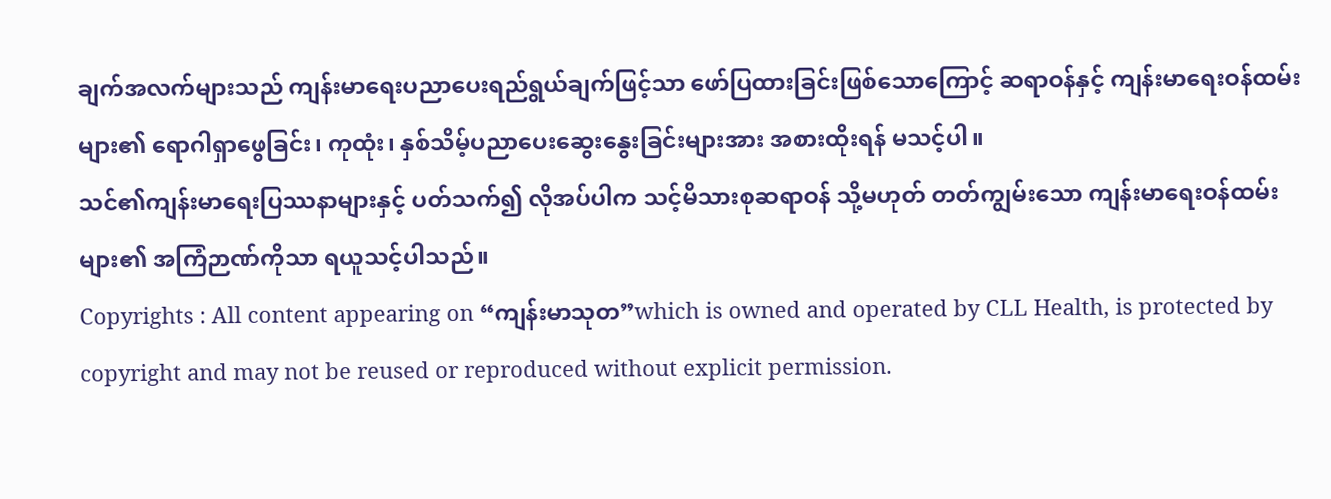ချက်အလက်များသည် ကျန်းမာရေးပညာပေးရည်ရွယ်ချက်ဖြင့်သာ ဖော်ပြထားခြင်းဖြစ်သောကြောင့် ဆရာဝန်နှင့် ကျန်းမာရေးဝန်ထမ်းများ၏ ရောဂါရှာဖွေခြင်း၊ ကုထုံး၊ နှစ်သိမ့်ပညာပေးဆွေးနွေးခြင်းများအား အစားထိုးရန် မသင့်ပါ။
သင်၏ကျန်းမာရေးပြဿနာများနှင့် ပတ်သက်၍ လိုအပ်ပါက သင့်မိသားစုဆရာဝန် သို့မဟုတ် တတ်ကျွမ်းသော ကျန်းမာရေးဝန်ထမ်းများ၏ အကြံဉာဏ်ကိုသာ ရယူသင့်ပါသည်။
Copyrights : All content appearing on “ကျန်းမာသုတ”which is owned and operated by CLL Health, is protected by copyright and may not be reused or reproduced without explicit permission.